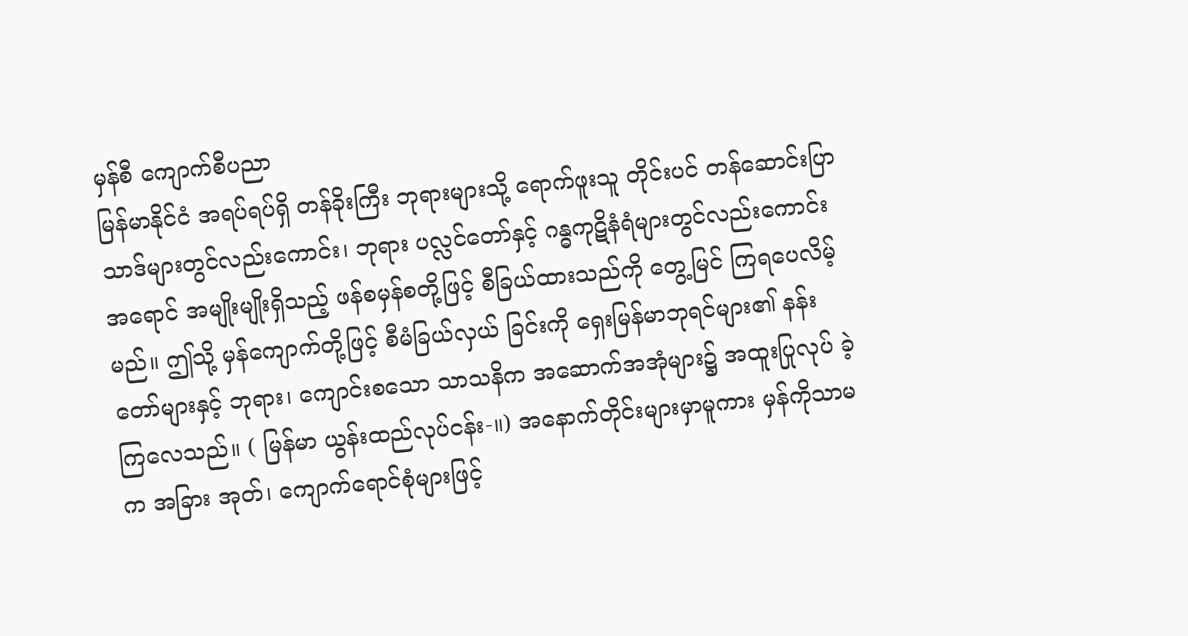မှန်စီ ကျောက်စီပညာ
မြန်မာနိုင်ငံ အရပ်ရပ်ရှိ တန်ခိုးကြီး ဘုရားများသို့ ရောက်ဖူးသူ တိုင်းပင် တန်ဆောင်းပြာသာဒ်များတွင်လည်းကောင်း၊ ဘုရား ပလ္လင်တော်နှင့် ဂန္ဓကုဋိနံရံများတွင်လည်းကောင်း အရောင် အမျိုးမျိုးရှိသည့် ဖန်စမှန်စတို့ဖြင့် စီခြယ်ထားသည်ကို တွေ့မြင် ကြရပေလိမ့်မည်။ ဤသို့ မှန်ကျောက်တို့ဖြင့် စီမံခြယ်လှယ် ခြင်းကို ရှေးမြန်မာဘုရင်များ၏ နန်းတော်များနှင့် ဘုရား၊ ကျောင်းစသော သာသနိက အဆောက်အအုံများ၌ အထူးပြုလုပ် ခဲ့ကြလေသည်။ ( မြန်မာ ယွန်းထည်လုပ်ငန်း-။) အနောက်တိုင်းများမှာမူကား မှန်ကိုသာမက အခြား အုတ်၊ ကျောက်ရောင်စုံများဖြင့်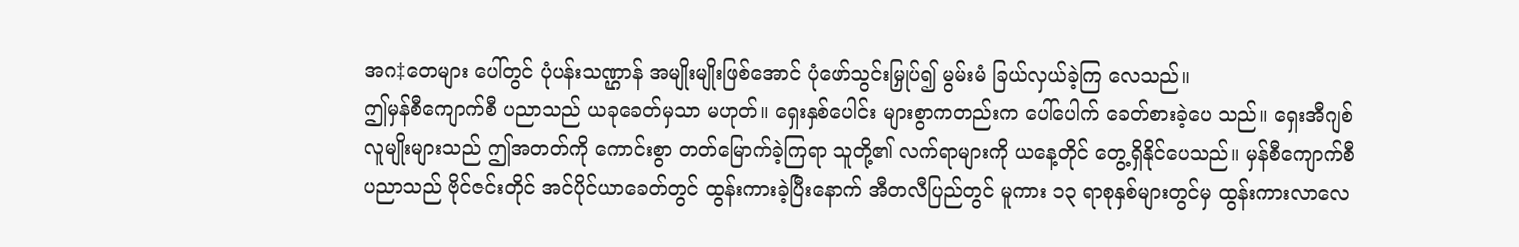အဂ‡တေများ ပေါ်တွင် ပုံပန်းသဏ္ဌာန် အမျိုးမျိုးဖြစ်အောင် ပုံဖော်သွင်းမြှုပ်၍ မွမ်းမံ ခြယ်လှယ်ခဲ့ကြ လေသည်။
ဤမှန်စီကျောက်စီ ပညာသည် ယခုခေတ်မှသာ မဟုတ်။ ရှေးနှစ်ပေါင်း များစွာကတည်းက ပေါ်ပေါက် ခေတ်စားခဲ့ပေ သည်။ ရှေးအီဂျစ်လူမျိုးများသည် ဤအတတ်ကို ကောင်းစွာ တတ်မြောက်ခဲ့ကြရာ သူတို့၏ လက်ရာများကို ယနေ့တိုင် တွေ့ရှိနိုင်ပေသည်။ မှန်စီကျောက်စီ ပညာသည် ဗိုင်ဇင်းတိုင် အင်ပိုင်ယာခေတ်တွင် ထွန်းကားခဲ့ပြီးနောက် အီတလီပြည်တွင် မူကား ၁၃ ရာစုနှစ်များတွင်မှ ထွန်းကားလာလေ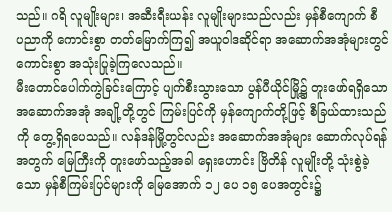သည်။ ဂရိ လူမျိုးများ၊ အဆီးရီးယန်း လူမျိုးများသည်လည်း မှန်စီကျောက် စီ ပညာကို ကောင်းစွာ တတ်မြောက်ကြ၍ အယူဝါဒဆိုင်ရာ အဆောက်အအုံများတွင် ကောင်းစွာ အသုံးပြုခဲ့ကြလေသည်။
မီးတောင်ပေါက်ကွဲခြင်းကြောင့် ပျက်စီးသွားသော ပွန်ပီယိုင်မြို့၌ တူးဖော်ရရှိသော အဆောက်အအုံ အချို့တို့တွင် ကြမ်းပြင်ကို မှန်ကျောက်တို့ဖြင့် စီခြယ်ထားသည်ကို တွေ့ရှိရပေသည်။ လန်ဒန်မြို့တွင်လည်း အဆောက်အအုံများ ဆောက်လုပ်ရန် အတွက် မြေကြီးကို တူးဖော်သည့်အခါ ရှေးဟောင်း ဗြိတိန် လူမျိုးတို့ သုံးစွဲခဲ့သော မှန်စီကြမ်းပြင်များကို မြေအောက် ၁၂ ပေ ၁၅ ပေအတွင်း၌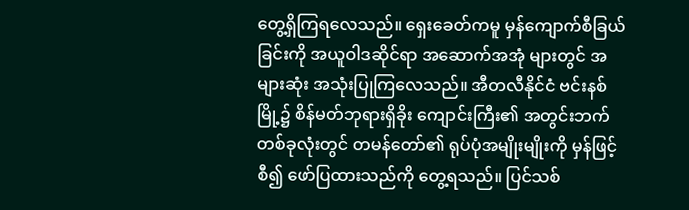တွေ့ရှိကြရလေသည်။ ရှေးခေတ်ကမူ မှန်ကျောက်စီခြယ်ခြင်းကို အယူဝါဒဆိုင်ရာ အဆောက်အအုံ များတွင် အများဆုံး အသုံးပြုကြလေသည်။ အီတလီနိုင်ငံ ဗင်းနစ်မြို့၌ စိန်မတ်ဘုရားရှိခိုး ကျောင်းကြီး၏ အတွင်းဘက် တစ်ခုလုံးတွင် တမန်တော်၏ ရုပ်ပုံအမျိုးမျိုးကို မှန်ဖြင့် စီ၍ ဖော်ပြထားသည်ကို တွေ့ရသည်။ ပြင်သစ်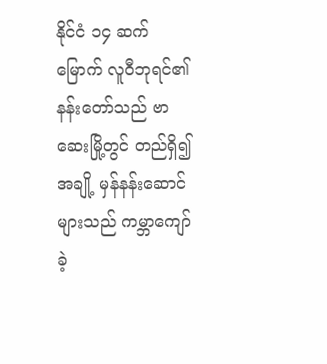နိုင်ငံ ၁၄ ဆက် မြောက် လူဝီဘုရင်၏ နန်းတော်သည် ဗာဆေးမြို့တွင် တည်ရှိ၍ အချို့ မှန်နန်းဆောင်များသည် ကမ္ဘာကျော်ခဲ့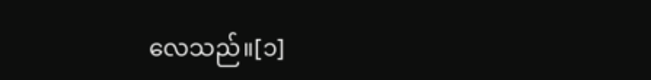လေသည်။[၁]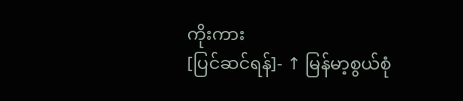ကိုးကား
[ပြင်ဆင်ရန်]- ↑ မြန်မာ့စွယ်စုံ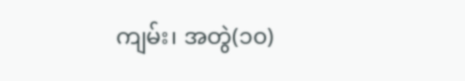ကျမ်း၊ အတွဲ(၁၀)